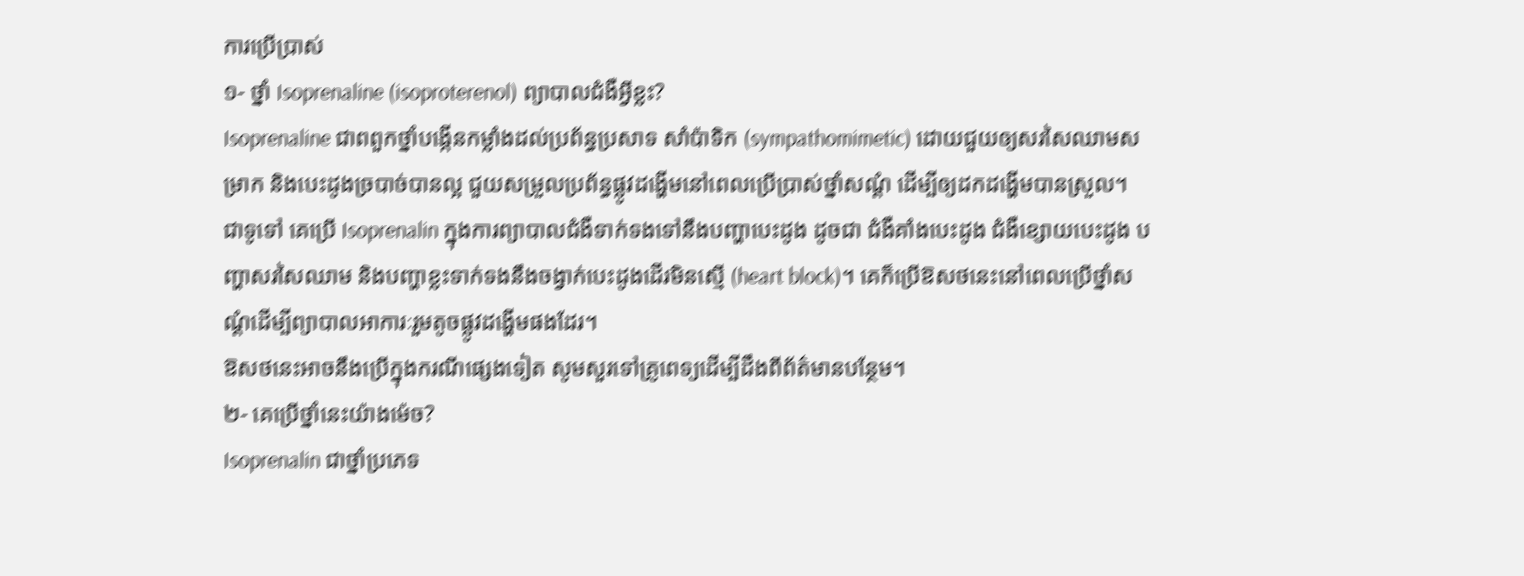ការប្រើប្រាស់
១- ថ្នាំ Isoprenaline (isoproterenol) ព្យាបាលជំងឺអ្វីខ្លះ?
Isoprenaline ជាពពួកថ្នាំបង្កើនកម្លាំងដល់ប្រព័ន្ធប្រសាទ សាំប៉ាទិក (sympathomimetic) ដោយជួយឲ្យសរសៃឈាមសម្រាក និងបេះដូងច្របាច់បានល្អ ជួយសម្រួលប្រព័ន្ធផ្លូវដង្ហើមនៅពេលប្រើប្រាស់ថ្នាំសណ្ដំ ដើម្បីឲ្យដកដង្ហើមបានស្រួល។
ជាទូទៅ គេប្រើ Isoprenalin ក្នុងការព្យាបាលជំងឺទាក់ទងទៅនឹងបញ្ហាបេះដូង ដូចជា ជំងឺគាំងបេះដូង ជំងឺខ្សោយបេះដូង បញ្ហាសរសៃឈាម និងបញ្ហាខ្លះទាក់ទងនឹងចង្វាក់បេះដូងដើរមិនស្មើ (heart block)។ គេក៏ប្រើឱសថនេះនៅពេលប្រើថ្នាំសណ្ដំដើម្បីព្យាបាលអាការៈរួមតូចផ្លូវដង្ហើមផងដែរ។
ឱសថនេះអាចនឹងប្រើក្នុងករណីផ្សេងទៀត សូមសួរទៅគ្រូពេទ្យដើម្បីដឹងពីព័ត៌មានបន្ថែម។
២- គេប្រើថ្នាំនេះយ៉ាងម៉េច?
Isoprenalin ជាថ្នាំប្រភេទ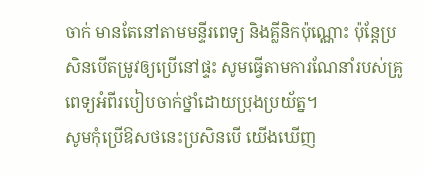ចាក់ មានតែនៅតាមមន្ទីរពេទ្យ និងគ្លីនិកប៉ុណ្ណោះ ប៉ុន្តែប្រសិនបើតម្រូវឲ្យប្រើនៅផ្ទះ សូមធ្វើតាមការណែនាំរបស់គ្រូពេទ្យអំពីរបៀបចាក់ថ្នាំដោយប្រុងប្រយ័ត្ន។
សូមកុំប្រើឱសថនេះប្រសិនបើ យើងឃើញ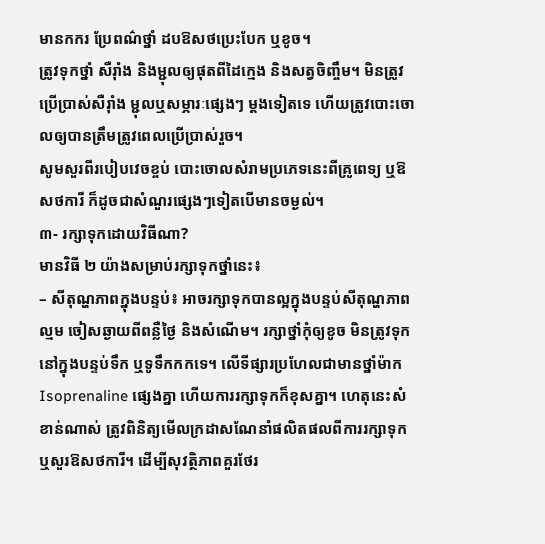មានកករ ប្រែពណ៌ថ្នាំ ដបឱសថប្រេះបែក ឬខូច។
ត្រូវទុកថ្នាំ សឺរ៉ាំង និងម្ជុលឲ្យផុតពីដៃក្មេង និងសត្វចិញ្ចឹម។ មិនត្រូវប្រើប្រាស់សឺរ៉ាំង ម្ជុលឬសម្ភារៈផ្សេងៗ ម្តងទៀតទេ ហើយត្រូវបោះចោលឲ្យបានត្រឹមត្រូវពេលប្រើប្រាស់រួច។
សូមសួរពីរបៀបវេចខ្ចប់ បោះចោលសំរាមប្រភេទនេះពីគ្រូពេទ្យ ឬឱសថការី ក៏ដូចជាសំណួរផ្សេងៗទៀតបើមានចម្ងល់។
៣- រក្សាទុកដោយវិធីណា?
មានវិធី ២ យ៉ាងសម្រាប់រក្សាទុកថ្នាំនេះ៖
– សីតុណ្ហភាពក្នុងបន្ទប់៖ អាចរក្សាទុកបានល្អក្នុងបន្ទប់សីតុណ្ហភាពល្មម ចៀសឆ្ងាយពីពន្លឺថ្ងៃ និងសំណើម។ រក្សាថ្នាំកុំឲ្យខូច មិនត្រូវទុកនៅក្នុងបន្ទប់ទឹក ឬទូទឹកកកទេ។ លើទីផ្សារប្រហែលជាមានថ្នាំម៉ាក Isoprenaline ផ្សេងគ្នា ហើយការរក្សាទុកក៏ខុសគ្នា។ ហេតុនេះសំខាន់ណាស់ ត្រូវពិនិត្យមើលក្រដាសណែនាំផលិតផលពីការរក្សាទុក ឬសួរឱសថការី។ ដើម្បីសុវត្ថិភាពគួរថែរ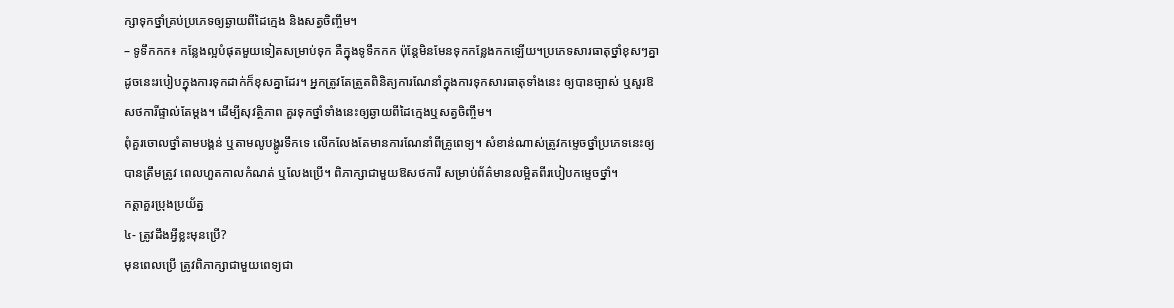ក្សាទុកថ្នាំគ្រប់ប្រភេទឲ្យឆ្ងាយពីដៃក្មេង និងសត្វចិញ្ចឹម។
– ទូទឹកកក៖ កន្លែងល្អបំផុតមួយទៀតសម្រាប់ទុក គឺក្នុងទូទឹកកក ប៉ុន្តែមិនមែនទុកកន្លែងកកឡើយ។ប្រភេទសារធាតុថ្នាំខុសៗគ្នា ដូចនេះរបៀបក្នុងការទុកដាក់ក៏ខុសគ្នាដែរ។ អ្នកត្រូវតែត្រួតពិនិត្យការណែនាំក្នុងការទុកសារធាតុទាំងនេះ ឲ្យបានច្បាស់ ឬសួរឱសថការីផ្ទាល់តែម្តង។ ដើម្បីសុវត្ថិភាព គួរទុកថ្នាំទាំងនេះឲ្យឆ្ងាយពីដៃក្មេងឬសត្វចិញ្ចឹម។
ពុំគួរចោលថ្នាំតាមបង្គន់ ឬតាមលូបង្ហូរទឹកទេ លើកលែងតែមានការណែនាំពីគ្រូពេទ្យ។ សំខាន់ណាស់ត្រូវកម្ទេចថ្នាំប្រភេទនេះឲ្យបានត្រឹមត្រូវ ពេលហួតកាលកំណត់ ឬលែងប្រើ។ ពិភាក្សាជាមួយឱសថការី សម្រាប់ព័ត៌មានលម្អិតពីរបៀបកម្ទេចថ្នាំ។
កត្តាគួរប្រុងប្រយ័ត្ន
៤- ត្រូវដឹងអ្វីខ្លះមុនប្រើ?
មុនពេលប្រើ ត្រូវពិភាក្សាជាមួយពេទ្យជា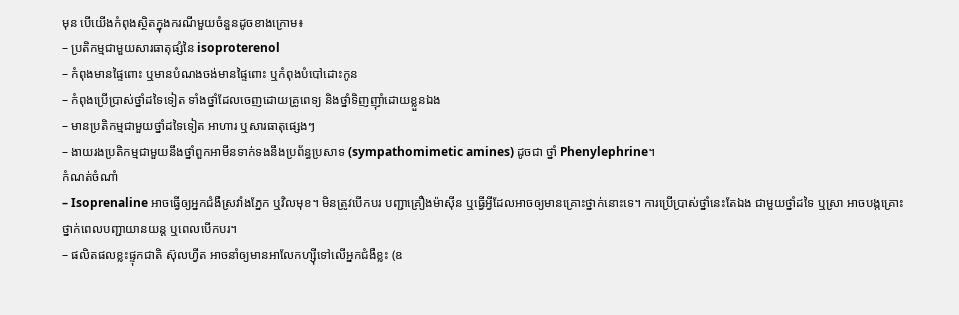មុន បើយើងកំពុងស្ថិតក្នុងករណីមួយចំនួនដូចខាងក្រោម៖
– ប្រតិកម្មជាមួយសារធាតុផ្សំនៃ isoproterenol
– កំពុងមានផ្ទៃពោះ ឬមានបំណងចង់មានផ្ទៃពោះ ឬកំពុងបំបៅដោះកូន
– កំពុងប្រើប្រាស់ថ្នាំដទៃទៀត ទាំងថ្នាំដែលចេញដោយគ្រូពេទ្យ និងថ្នាំទិញញ៉ាំដោយខ្លួនឯង
– មានប្រតិកម្មជាមួយថ្នាំដទៃទៀត អាហារ ឬសារធាតុផ្សេងៗ
– ងាយរងប្រតិកម្មជាមួយនឹងថ្នាំពួកអាមីនទាក់ទងនឹងប្រព័ន្ធប្រសាទ (sympathomimetic amines) ដូចជា ថ្នាំ Phenylephrine។
កំណត់ចំណាំ
– Isoprenaline អាចធ្វើឲ្យអ្នកជំងឺស្រវាំងភ្នែក ឬវិលមុខ។ មិនត្រូវបើកបរ បញ្ជាគ្រឿងម៉ាស៊ីន ឬធ្វើអ្វីដែលអាចឲ្យមានគ្រោះថ្នាក់នោះទេ។ ការប្រើប្រាស់ថ្នាំនេះតែឯង ជាមួយថ្នាំដទៃ ឬស្រា អាចបង្កគ្រោះថ្នាក់ពេលបញ្ជាយានយន្ត ឬពេលបើកបរ។
– ផលិតផលខ្លះផ្ទុកជាតិ ស៊ុលហ្វីត អាចនាំឲ្យមានអាលែកហ្ស៊ីទៅលើអ្នកជំងឺខ្លះ (ឧ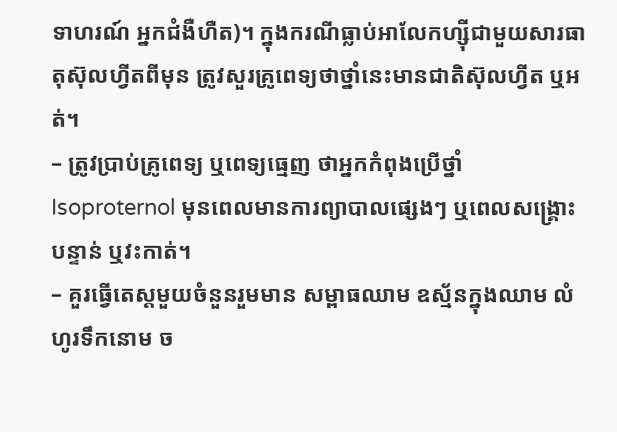ទាហរណ៍ អ្នកជំងឺហឺត)។ ក្នុងករណីធ្លាប់អាលែកហ្ស៊ីជាមួយសារធាតុស៊ុលហ្វីតពីមុន ត្រូវសួរគ្រូពេទ្យថាថ្នាំនេះមានជាតិស៊ុលហ្វីត ឬអត់។
– ត្រូវប្រាប់គ្រូពេទ្យ ឬពេទ្យធ្មេញ ថាអ្នកកំពុងប្រើថ្នាំ Isoproternol មុនពេលមានការព្យាបាលផ្សេងៗ ឬពេលសង្គ្រោះបន្ទាន់ ឬវះកាត់។
– គួរធ្វើតេស្តមួយចំនួនរួមមាន សម្ពាធឈាម ឧស្ម័នក្នុងឈាម លំហូរទឹកនោម ច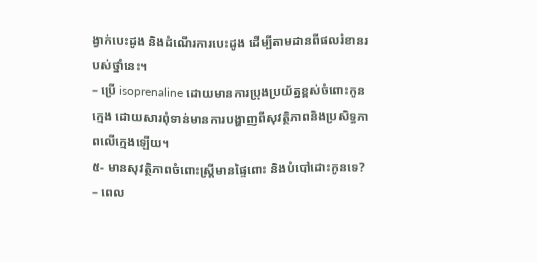ង្វាក់បេះដូង និងដំណើរការបេះដូង ដើម្បីតាមដានពីផលរំខានរបស់ថ្នាំនេះ។
– ប្រើ isoprenaline ដោយមានការប្រុងប្រយ័ត្នខ្ពស់ចំពោះកូនក្មេង ដោយសារពុំទាន់មានការបង្ហាញពីសុវត្ថិភាពនិងប្រសិទ្ធភាពលើក្មេងឡើយ។
៥- មានសុវត្ថិភាពចំពោះស្រ្តីមានផ្ទៃពោះ និងបំបៅដោះកូនទេ?
– ពេល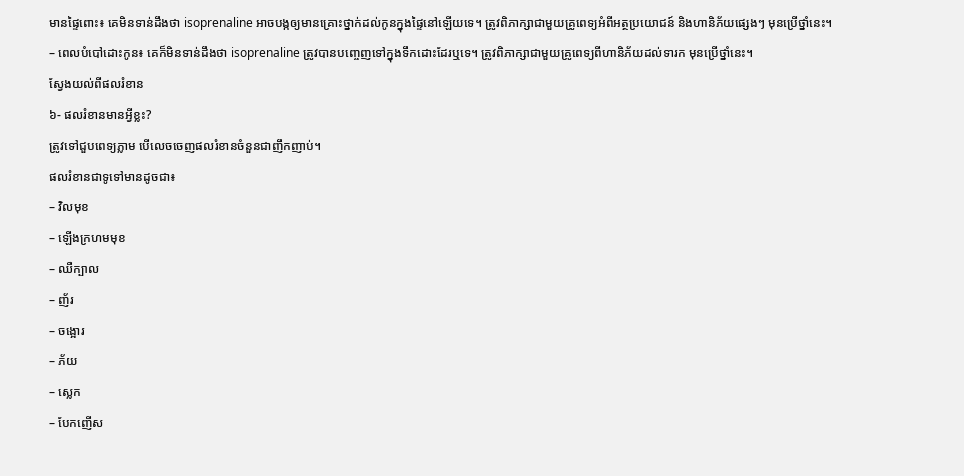មានផ្ទៃពោះ៖ គេមិនទាន់ដឹងថា isoprenaline អាចបង្កឲ្យមានគ្រោះថ្នាក់ដល់កូនក្នុងផ្ទៃនៅឡើយទេ។ ត្រូវពិភាក្សាជាមួយគ្រូពេទ្យអំពីអត្ថប្រយោជន៍ និងហានិភ័យផ្សេងៗ មុនប្រើថ្នាំនេះ។
– ពេលបំបៅដោះកូន៖ គេក៏មិនទាន់ដឹងថា isoprenaline ត្រូវបានបញ្ចេញទៅក្នុងទឹកដោះដែរឬទេ។ ត្រូវពិភាក្សាជាមួយគ្រូពេទ្យពីហានិភ័យដល់ទារក មុនប្រើថ្នាំនេះ។
ស្វែងយល់ពីផលរំខាន
៦- ផលរំខានមានអ្វីខ្លះ?
ត្រូវទៅជួបពេទ្យភ្លាម បើលេចចេញផលរំខានចំនួនជាញឹកញាប់។
ផលរំខានជាទូទៅមានដូចជា៖
– វិលមុខ
– ឡើងក្រហមមុខ
– ឈឺក្បាល
– ញ័រ
– ចង្អោរ
– ភ័យ
– ស្លេក
– បែកញើស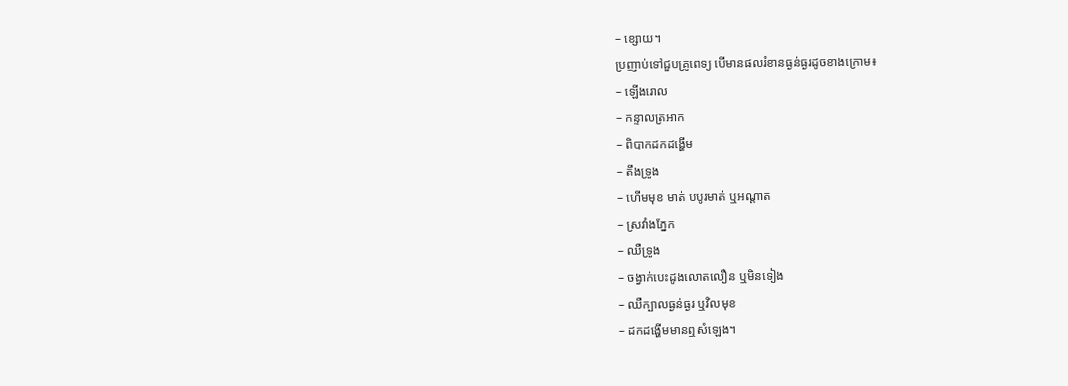– ខ្សោយ។
ប្រញាប់ទៅជួបគ្រូពេទ្យ បើមានផលរំខានធ្ងន់ធ្ងរដូចខាងក្រោម៖
– ឡើងរោល
– កន្ទាលត្រអាក
– ពិបាកដកដង្ហើម
– តឹងទ្រូង
– ហើមមុខ មាត់ បបូរមាត់ ឬអណ្ដាត
– ស្រវាំងភ្នែក
– ឈឺទ្រូង
– ចង្វាក់បេះដូងលោតលឿន ឬមិនទៀង
– ឈឺក្បាលធ្ងន់ធ្ងរ ឬវិលមុខ
– ដកដង្ហើមមានឮសំឡេង។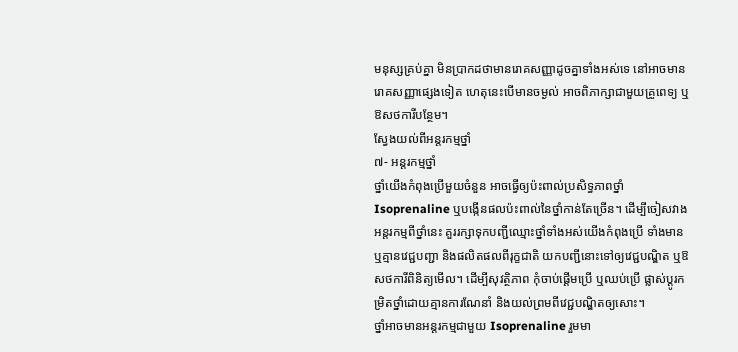មនុស្សគ្រប់គ្នា មិនប្រាកដថាមានរោគសញ្ញាដូចគ្នាទាំងអស់ទេ នៅអាចមានរោគសញ្ញាផ្សេងទៀត ហេតុនេះបើមានចម្ងល់ អាចពិភាក្សាជាមួយគ្រូពេទ្យ ឬឱសថការីបន្ថែម។
ស្វែងយល់ពីអន្តរកម្មថ្នាំ
៧- អន្តរកម្មថ្នាំ
ថ្នាំយើងកំពុងប្រើមួយចំនួន អាចធ្វើឲ្យប៉ះពាល់ប្រសិទ្ធភាពថ្នាំ Isoprenaline ឬបង្កើនផលប៉ះពាល់នៃថ្នាំកាន់តែច្រើន។ ដើម្បីចៀសវាងអន្តរកម្មពីថ្នាំនេះ គួររក្សាទុកបញ្ជីឈ្មោះថ្នាំទាំងអស់យើងកំពុងប្រើ ទាំងមាន ឬគ្មានវេជ្ជបញ្ជា និងផលិតផលពីរុក្ខជាតិ យកបញ្ជីនោះទៅឲ្យវេជ្ជបណ្ឌិត ឬឱសថការីពិនិត្យមើល។ ដើម្បីសុវត្ថិភាព កុំចាប់ផ្ដើមប្រើ ឬឈប់ប្រើ ផ្លាស់ប្ដូរកម្រិតថ្នាំដោយគ្មានការណែនាំ និងយល់ព្រមពីវេជ្ជបណ្ឌិតឲ្យសោះ។
ថ្នាំអាចមានអន្តរកម្មជាមួយ Isoprenaline រួមមា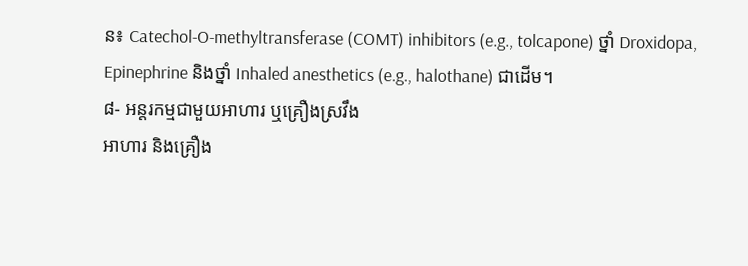ន៖ Catechol-O-methyltransferase (COMT) inhibitors (e.g., tolcapone) ថ្នាំ Droxidopa, Epinephrine និងថ្នាំ Inhaled anesthetics (e.g., halothane) ជាដើម។
៨- អន្តរកម្មជាមួយអាហារ ឬគ្រឿងស្រវឹង
អាហារ និងគ្រឿង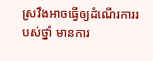ស្រវឹងអាចធ្វើឲ្យដំណើរការរបស់ថ្នាំ មានការ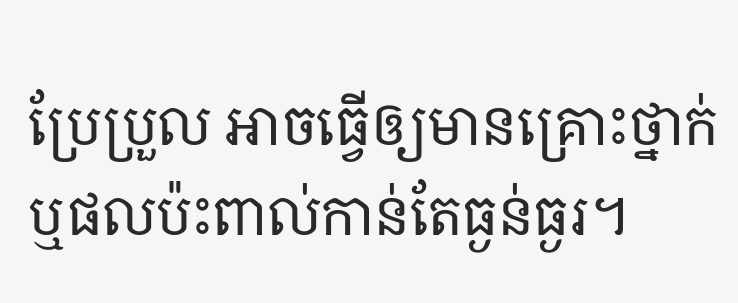ប្រែប្រួល អាចធ្វើឲ្យមានគ្រោះថ្នាក់ ឬផលប៉ះពាល់កាន់តែធ្ងន់ធ្ងរ។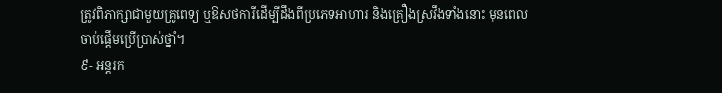ត្រូវពិភាក្សាជាមួយគ្រូពេទ្យ ឬឱសថការីដើម្បីដឹងពីប្រភេទអាហារ និងគ្រឿងស្រវឹងទាំងនោះ មុនពេលចាប់ផ្តើមប្រើប្រាស់ថ្នាំ។
៩- អន្តរក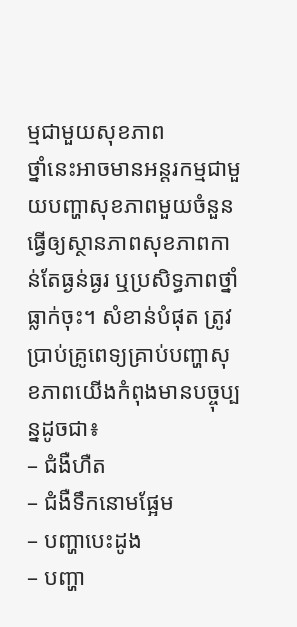ម្មជាមួយសុខភាព
ថ្នាំនេះអាចមានអន្តរកម្មជាមួយបញ្ហាសុខភាពមួយចំនួនធ្វើឲ្យស្ថានភាពសុខភាពកាន់តែធ្ងន់ធ្ងរ ឬប្រសិទ្ធភាពថ្នាំធ្លាក់ចុះ។ សំខាន់បំផុត ត្រូវប្រាប់គ្រូពេទ្យគ្រាប់បញ្ហាសុខភាពយើងកំពុងមានបច្ចុប្បន្នដូចជា៖
– ជំងឺហឺត
– ជំងឺទឹកនោមផ្អែម
– បញ្ហាបេះដូង
– បញ្ហា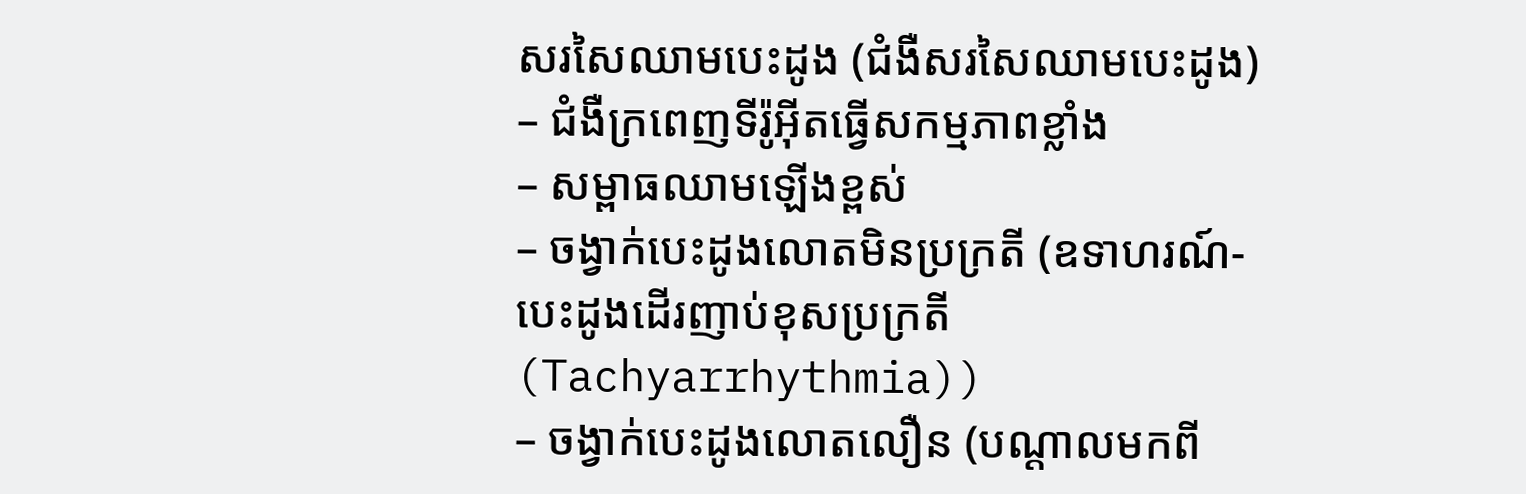សរសៃឈាមបេះដូង (ជំងឺសរសៃឈាមបេះដូង)
– ជំងឺក្រពេញទីរ៉ូអ៊ីតធ្វើសកម្មភាពខ្លាំង
– សម្ពាធឈាមឡើងខ្ពស់
– ចង្វាក់បេះដូងលោតមិនប្រក្រតី (ឧទាហរណ៍-បេះដូងដើរញាប់ខុសប្រក្រតី (Tachyarrhythmia))
– ចង្វាក់បេះដូងលោតលឿន (បណ្ដាលមកពី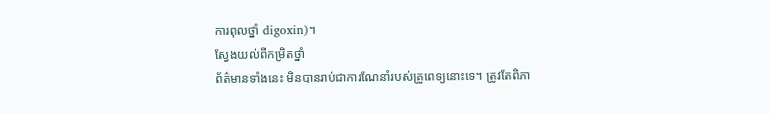ការពុលថ្នាំ digoxin)។
ស្វែងយល់ពីកម្រិតថ្នាំ
ព័ត៌មានទាំងនេះ មិនបានរាប់ជាការណែនាំរបស់គ្រូពេទ្យនោះទេ។ ត្រូវតែពិភា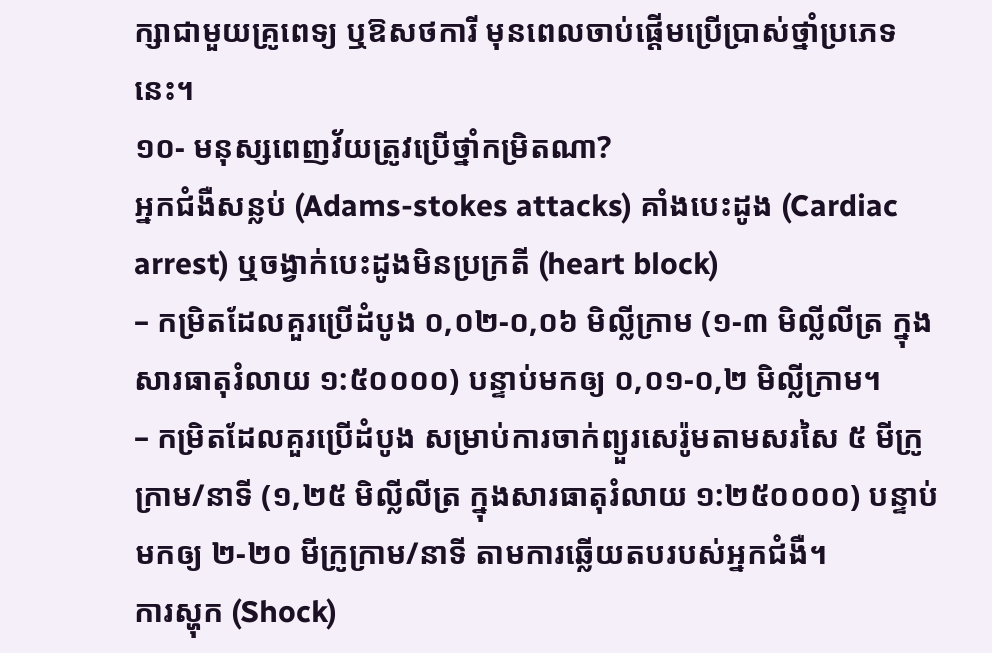ក្សាជាមួយគ្រូពេទ្យ ឬឱសថការី មុនពេលចាប់ផ្តើមប្រើប្រាស់ថ្នាំប្រភេទនេះ។
១០- មនុស្សពេញវ័យត្រូវប្រើថ្នាំកម្រិតណា?
អ្នកជំងឺសន្លប់ (Adams-stokes attacks) គាំងបេះដូង (Cardiac arrest) ឬចង្វាក់បេះដូងមិនប្រក្រតី (heart block)
– កម្រិតដែលគួរប្រើដំបូង ០,០២-០,០៦ មិល្លីក្រាម (១-៣ មិល្លីលីត្រ ក្នុងសារធាតុរំលាយ ១:៥០០០០) បន្ទាប់មកឲ្យ ០,០១-០,២ មិល្លីក្រាម។
– កម្រិតដែលគួរប្រើដំបូង សម្រាប់ការចាក់ព្យួរសេរ៉ូមតាមសរសៃ ៥ មីក្រូក្រាម/នាទី (១,២៥ មិល្លីលីត្រ ក្នុងសារធាតុរំលាយ ១:២៥០០០០) បន្ទាប់មកឲ្យ ២-២០ មីក្រូក្រាម/នាទី តាមការឆ្លើយតបរបស់អ្នកជំងឺ។
ការស្ហុក (Shock)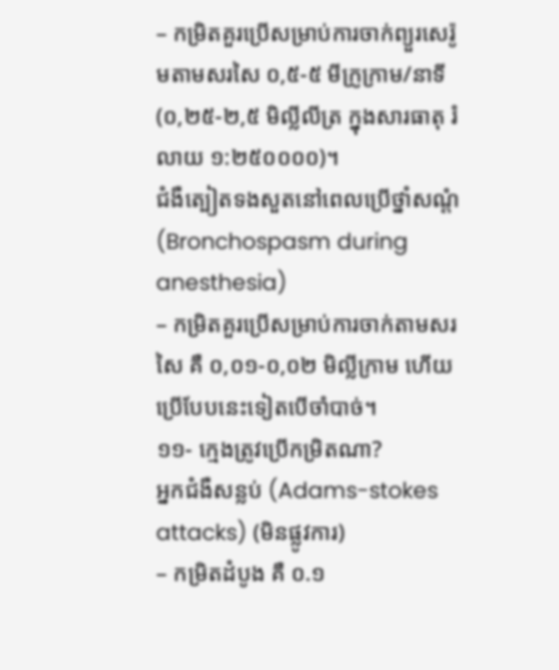– កម្រិតគួរប្រើសម្រាប់ការចាក់ព្យួរសេរ៉ូមតាមសរសៃ ០,៥-៥ មីក្រូក្រាម/នាទី (០,២៥-២,៥ មិល្លីលីត្រ ក្នុងសារធាតុ រំលាយ ១:២៥០០០០)។
ជំងឺត្បៀតទងសួតនៅពេលប្រើថ្នាំសណ្ដំ (Bronchospasm during anesthesia)
– កម្រិតគួរប្រើសម្រាប់ការចាក់តាមសរសៃ គឺ ០,០១-០,០២ មិល្លីក្រាម ហើយប្រើបែបនេះទៀតបើចាំបាច់។
១១- ក្មេងត្រូវប្រើកម្រិតណា?
អ្នកជំងឺសន្លប់ (Adams-stokes attacks) (មិនផ្លូវការ)
– កម្រិតដំបូង គឺ ០.១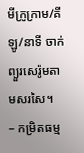មីក្រូក្រាម/គីឡូ/នាទី ចាក់ព្យួរសេរ៉ូមតាមសរសៃ។
– កម្រិតធម្ម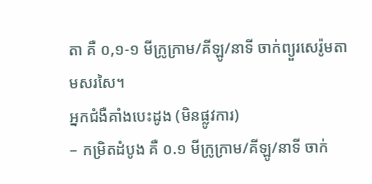តា គឺ ០,១-១ មីក្រូក្រាម/គីឡូ/នាទី ចាក់ព្យួរសេរ៉ូមតាមសរសៃ។
អ្នកជំងឺគាំងបេះដូង (មិនផ្លូវការ)
– កម្រិតដំបូង គឺ ០.១ មីក្រូក្រាម/គីឡូ/នាទី ចាក់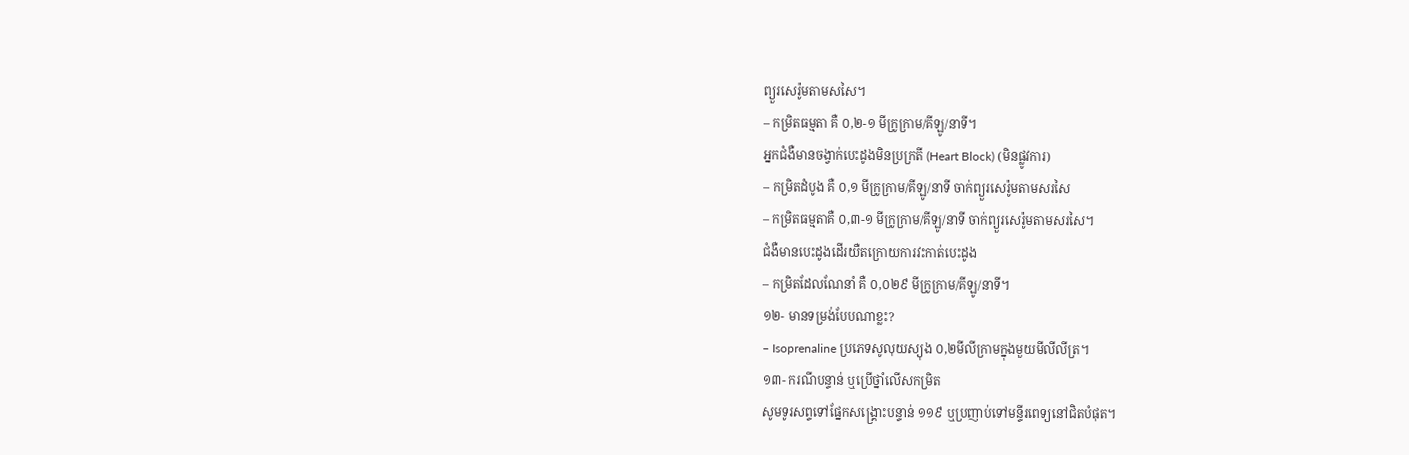ព្យួរសេរ៉ូមតាមសសៃ។
– កម្រិតធម្មតា គឺ ០,២-១ មីក្រូក្រាម/គីឡូ/នាទី។
អ្នកជំងឺមានចង្វាក់បេះដូងមិនប្រក្រតី (Heart Block) (មិនផ្លូវការ)
– កម្រិតដំបូង គឺ ០,១ មីក្រូក្រាម/គីឡូ/នាទី ចាក់ព្យួរសេរ៉ូមតាមសរសៃ
– កម្រិតធម្មតាគឺ ០,៣-១ មីក្រូក្រាម/គីឡូ/នាទី ចាក់ព្យួរសេរ៉ូមតាមសរសៃ។
ជំងឺមានបេះដូងដើរយឺតក្រោយការវះកាត់បេះដូង
– កម្រិតដែលណែនាំ គឺ ០,០២៩ មីក្រូក្រាម/គីឡូ/នាទី។
១២- មានទម្រង់បែបណាខ្លះ?
– Isoprenaline ប្រភេទសូលុយស្យុង ០,២មីលីក្រាមក្នុងមួយមីលីលីត្រ។
១៣- ករណីបន្ទាន់ ឬប្រើថ្នាំលើសកម្រិត
សូមទូរសព្ទទៅផ្នែកសង្គ្រោះបន្ទាន់ ១១៩ ឬប្រញាប់ទៅមន្ទីរពេទ្យនៅជិតបំផុត។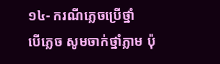១៤- ករណីភ្លេចប្រើថ្នាំ
បើភ្លេច សូមចាក់ថ្នាំភ្លាម ប៉ុ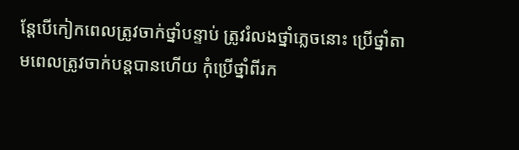ន្តែបើកៀកពេលត្រូវចាក់ថ្នាំបន្ទាប់ ត្រូវរំលងថ្នាំភ្លេចនោះ ប្រើថ្នាំតាមពេលត្រូវចាក់បន្តបានហើយ កុំប្រើថ្នាំពីរក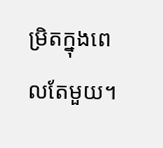ម្រិតក្នុងពេលតែមួយ។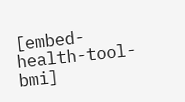[embed-health-tool-bmi]